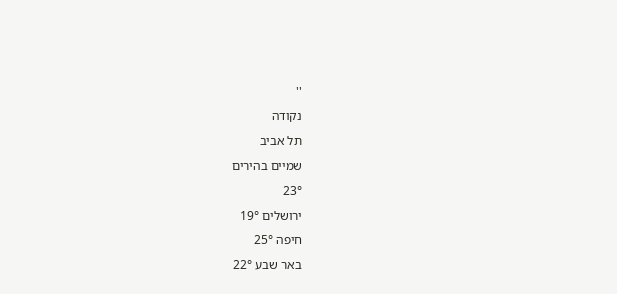''
נקודה
תל אביב
שמיים בהירים
23°
ירושלים 19°
חיפה 25°
באר שבע 22°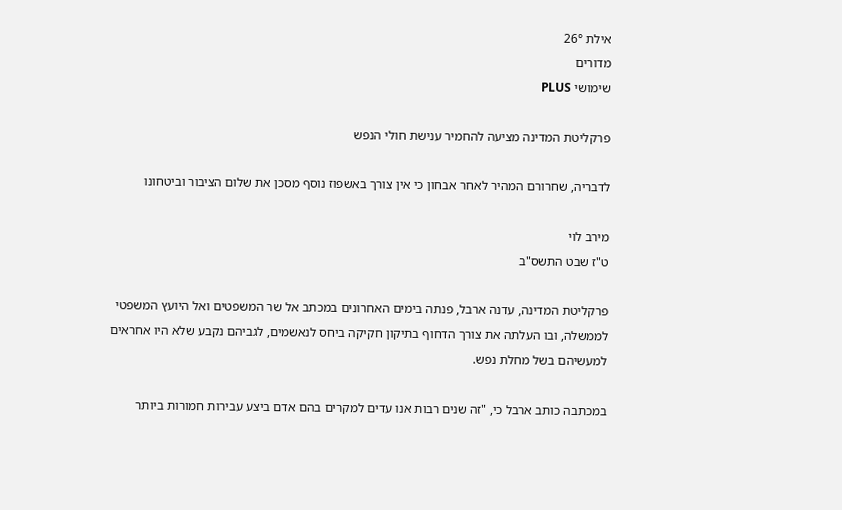אילת 26°
מדורים
שימושי PLUS

פרקליטת המדינה מציעה להחמיר ענישת חולי הנפש

לדבריה, שחרורם המהיר לאחר אבחון כי אין צורך באשפוז נוסף מסכן את שלום הציבור וביטחונו

מירב לוי
ט"ז שבט התשס"ב

פרקליטת המדינה, עדנה ארבל, פנתה בימים האחרונים במכתב אל שר המשפטים ואל היועץ המשפטי לממשלה, ובו העלתה את צורך הדחוף בתיקון חקיקה ביחס לנאשמים, לגביהם נקבע שלא היו אחראים למעשיהם בשל מחלת נפש.

במכתבה כותב ארבל כי, "זה שנים רבות אנו עדים למקרים בהם אדם ביצע עבירות חמורות ביותר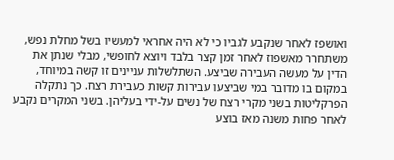ואושפז לאחר שנקבע לגביו כי לא היה אחראי למעשיו בשל מחלת נפש, משתחרר מאשפוז לאחר זמן קצר בלבד ויוצא לחופשי, מבלי שנתן את הדין על מעשה העבירה שביצע. השתלשלות עניינים זו קשה במיוחד, במקום בו מדובר במי שביצעו עבירות קשות כעבירת רצח. כך נתקלה הפרקליטות בשני מקרי רצח של נשים על-ידי בעליהן. בשני המקרים נקבע לאחר פחות משנה מאז בוצע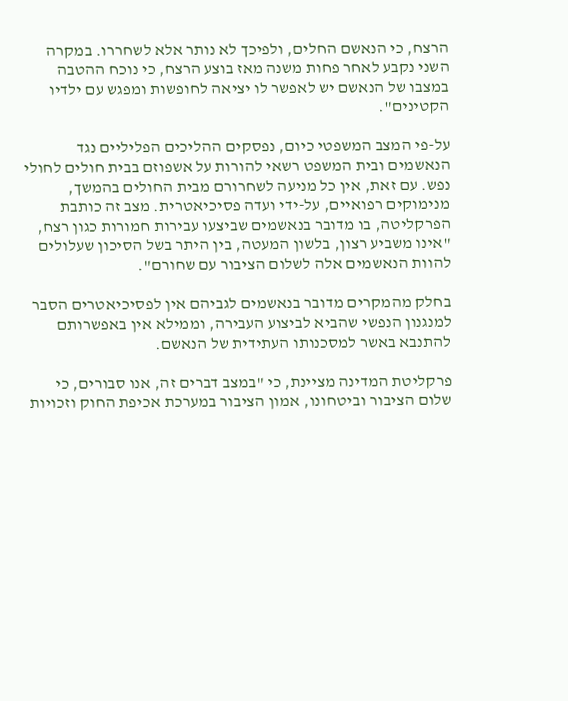הרצח, כי הנאשם החלים, ולפיכך לא נותר אלא לשחררו. במקרה השני נקבע לאחר פחות משנה מאז בוצע הרצח, כי נוכח ההטבה במצבו של הנאשם יש לאפשר לו יציאה לחופשות ומפגש עם ילדיו הקטינים".

על-פי המצב המשפטי כיום, נפסקים ההליכים הפליליים נגד הנאשמים ובית המשפט רשאי להורות על אשפוזם בבית חולים לחולי נפש. עם זאת, אין כל מניעה לשחרורם מבית החולים בהמשך, מנימוקים רפואיים, על-ידי ועדה פסיכיאטרית. מצב זה כותבת הפרקליטה, בו מדובר בנאשמים שביצעו עבירות חמורות כגון רצח, "אינו משביע רצון, בלשון המעטה, בין היתר בשל הסיכון שעלולים להוות הנאשמים אלה לשלום הציבור עם שחורם".

בחלק מהמקרים מדובר בנאשמים לגביהם אין לפסיכיאטרים הסבר למנגנון הנפשי שהביא לביצוע העבירה, וממילא אין באפשרותם להתנבא באשר למסכנותו העתידית של הנאשם.

פרקליטת המדינה מציינת, כי "במצב דברים זה, אנו סבורים, כי שלום הציבור וביטחונו, אמון הציבור במערכת אכיפת החוק וזכויות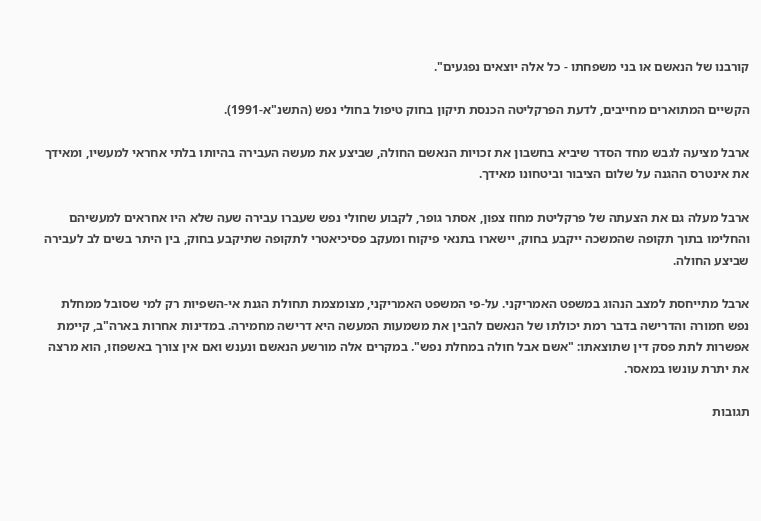קורבנו של הנאשם או בני משפחתו - כל אלה יוצאים נפגעים".

הקשיים המתוארים מחייבים, לדעת הפרקליטה הכנסת תיקון בחוק טיפול בחולי נפש (התשנ"א-1991).

ארבל מציעה לגבש מחד הסדר שיביא בחשבון את זכויות הנאשם החולה, שביצע את מעשה העבירה בהיותו בלתי אחראי למעשיו, ומאידך את אינטרס ההגנה על שלום הציבור וביטחונו מאידך.

ארבל מעלה גם את הצעתה של פרקליטת מחוז צפון, אסתר גופר, לקבוע שחולי נפש שעברו עבירה שעה שלא היו אחראים למעשיהם והחלימו בתוך תקופה שהמשכה ייקבע בחוק, יישארו בתנאי פיקוח ומעקב פסיכיאטרי לתקופה שתיקבע בחוק, בין היתר בשים לב לעבירה שביצע החולה.

ארבל מתייחסת למצב הנהוג במשפט האמריקני. על-פי המשפט האמריקני, מצומצמת תחולת הגנת אי-השפיות רק למי שסובל ממחלת נפש חמורה והדרישה בדבר רמת יכולתו של הנאשם להבין את משמעות המעשה היא דרישה מחמירה. במדינות אחרות בארה"ב, קיימת אפשרות לתת פסק דין שתוצאתו: "אשם אבל חולה במחלת נפש". במקרים אלה מורשע הנאשם ונענש ואם אין צורך באשפוזו, הוא מרצה את יתרת עונשו במאסר.

תגובות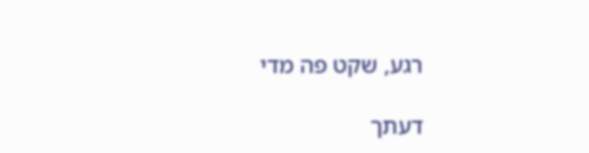רגע, שקט פה מדי

דעתך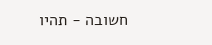חשובה - תהיו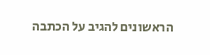הראשונים להגיב על הכתבה